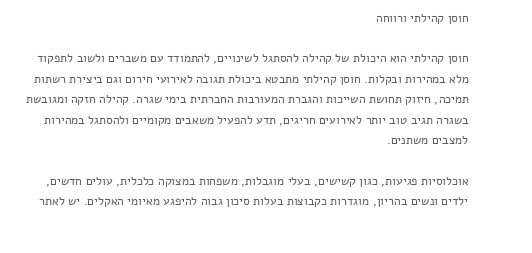חוסן קהילתי ורווחה

חוסן קהילתי הוא היכולת של קהילה להסתגל לשינויים, להתמודד עם משברים ולשוב לתפקוד מלא במהירות ובקלות. חוסן קהילתי מתבטא ביכולת תגובה לאירועי חירום וגם ביצירת רשתות תמיכה, חיזוק תחושת השייכות והגברת המעורבות החברתית בימי שגרה. קהילה חזקה ומגובשת בשגרה תגיב טוב יותר לאירועים חריגים, תדע להפעיל משאבים מקומיים ולהסתגל במהירות למצבים משתנים.

אוכלוסיות פגיעות, כגון קשישים, בעלי מוגבלות, משפחות במצוקה כלכלית, עולים חדשים, ילדים ונשים בהריון, מוגדרות כקבוצות בעלות סיכון גבוה להיפגע מאיומי האקלים. יש לאתר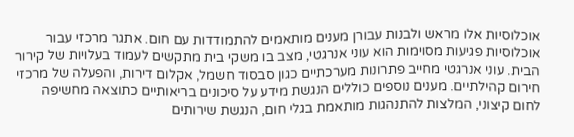אוכלוסיות אלו מראש ולבנות עבורן מענים מותאמים להתמודדות עם חום. אתגר מרכזי עבור אוכלוסיות פגיעות מסוימות הוא עוני אנרגטי, מצב בו משקי בית מתקשים לעמוד בעלויות של קירור הבית. עוני אנרגטי מחייב פתרונות מערכתיים כגון סבסוד חשמל, אקלום דירות, והפעלה של מרכזי חירום קהילתיים. מענים נוספים כוללים הנגשת מידע על סיכונים בריאותיים כתוצאה מחשיפה לחום קיצוני, המלצות להתנהגות מותאמת בגלי חום, הנגשת שירותים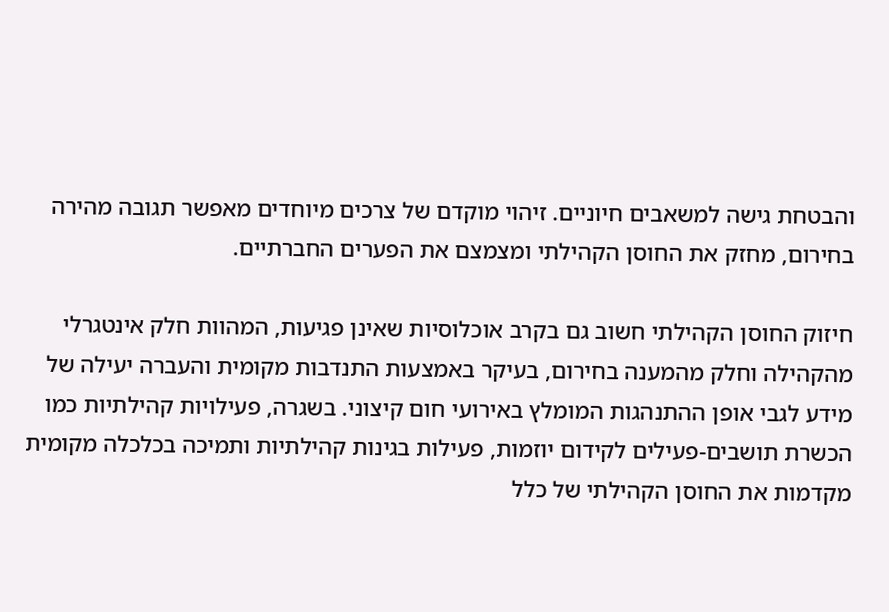והבטחת גישה למשאבים חיוניים. זיהוי מוקדם של צרכים מיוחדים מאפשר תגובה מהירה בחירום, מחזק את החוסן הקהילתי ומצמצם את הפערים החברתיים.

חיזוק החוסן הקהילתי חשוב גם בקרב אוכלוסיות שאינן פגיעות, המהוות חלק אינטגרלי מהקהילה וחלק מהמענה בחירום, בעיקר באמצעות התנדבות מקומית והעברה יעילה של מידע לגבי אופן ההתנהגות המומלץ באירועי חום קיצוני. בשגרה, פעילויות קהילתיות כמו הכשרת תושבים-פעילים לקידום יוזמות, פעילות בגינות קהילתיות ותמיכה בכלכלה מקומית מקדמות את החוסן הקהילתי של כלל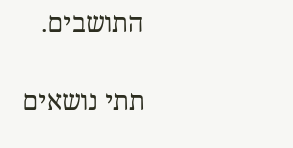התושבים.

תתי נושאים